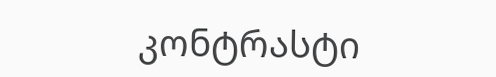კონტრასტი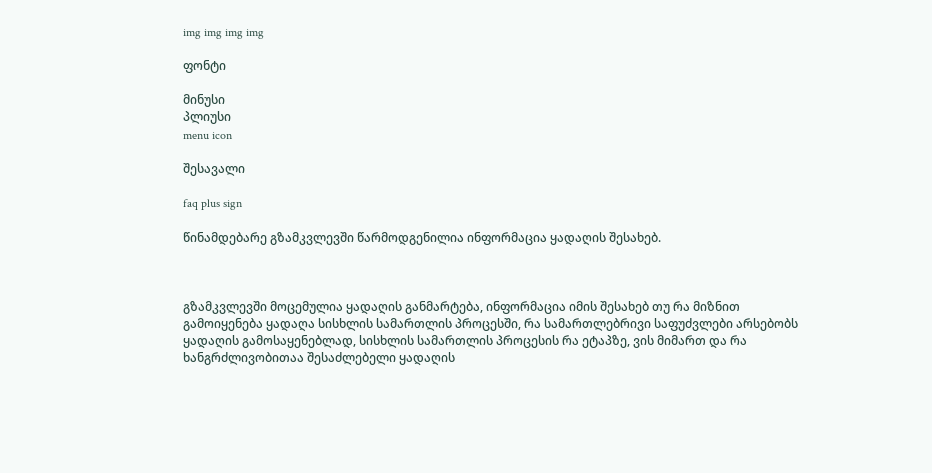img img img img

ფონტი

მინუსი
პლიუსი
menu icon

შესავალი

faq plus sign

წინამდებარე გზამკვლევში წარმოდგენილია ინფორმაცია ყადაღის შესახებ.



გზამკვლევში მოცემულია ყადაღის განმარტება, ინფორმაცია იმის შესახებ თუ რა მიზნით გამოიყენება ყადაღა სისხლის სამართლის პროცესში, რა სამართლებრივი საფუძვლები არსებობს ყადაღის გამოსაყენებლად, სისხლის სამართლის პროცესის რა ეტაპზე, ვის მიმართ და რა ხანგრძლივობითაა შესაძლებელი ყადაღის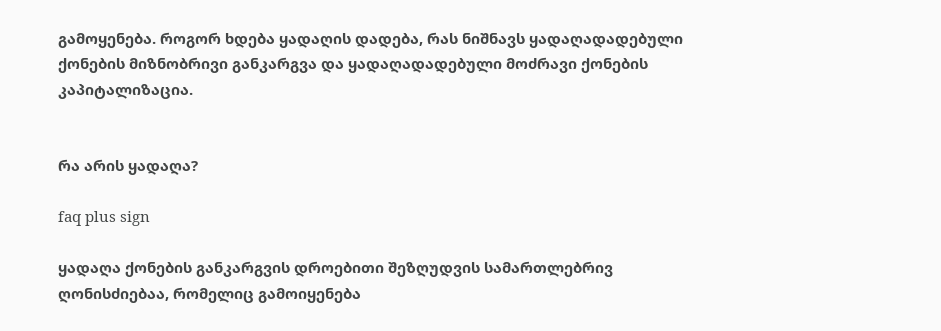გამოყენება. როგორ ხდება ყადაღის დადება, რას ნიშნავს ყადაღადადებული ქონების მიზნობრივი განკარგვა და ყადაღადადებული მოძრავი ქონების კაპიტალიზაცია.


რა არის ყადაღა?

faq plus sign

ყადაღა ქონების განკარგვის დროებითი შეზღუდვის სამართლებრივ ღონისძიებაა, რომელიც გამოიყენება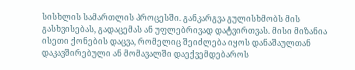სისხლის სამართლის პროცესში. განკარგვა გულისხმობს მის გასხვისებას, გადაცემას ან უფლებრივად დატვირთვას. მისი მიზანია ისეთი ქონების დაცვა, რომელიც შეიძლება იყოს დანაშაულთან დაკავშირებული ან მომავალში დაექვემდებაროს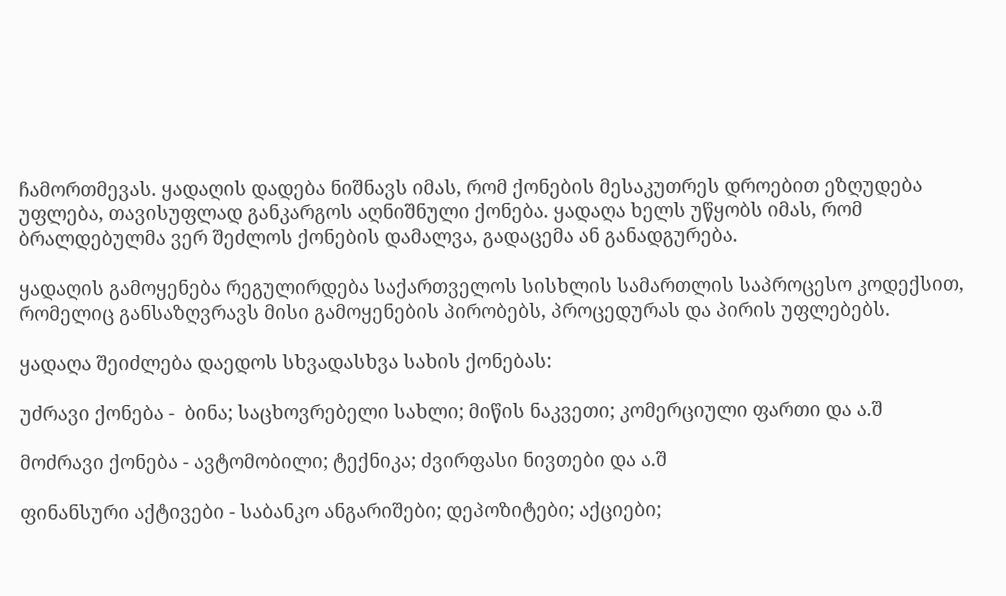ჩამორთმევას. ყადაღის დადება ნიშნავს იმას, რომ ქონების მესაკუთრეს დროებით ეზღუდება უფლება, თავისუფლად განკარგოს აღნიშნული ქონება. ყადაღა ხელს უწყობს იმას, რომ ბრალდებულმა ვერ შეძლოს ქონების დამალვა, გადაცემა ან განადგურება.

ყადაღის გამოყენება რეგულირდება საქართველოს სისხლის სამართლის საპროცესო კოდექსით, რომელიც განსაზღვრავს მისი გამოყენების პირობებს, პროცედურას და პირის უფლებებს.

ყადაღა შეიძლება დაედოს სხვადასხვა სახის ქონებას:

უძრავი ქონება -  ბინა; საცხოვრებელი სახლი; მიწის ნაკვეთი; კომერციული ფართი და ა.შ

მოძრავი ქონება - ავტომობილი; ტექნიკა; ძვირფასი ნივთები და ა.შ

ფინანსური აქტივები - საბანკო ანგარიშები; დეპოზიტები; აქციები;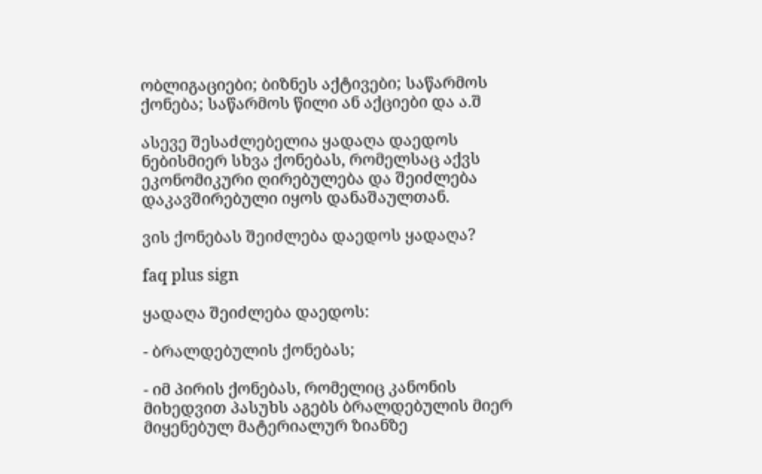ობლიგაციები; ბიზნეს აქტივები; საწარმოს ქონება; საწარმოს წილი ან აქციები და ა.შ

ასევე შესაძლებელია ყადაღა დაედოს ნებისმიერ სხვა ქონებას, რომელსაც აქვს ეკონომიკური ღირებულება და შეიძლება დაკავშირებული იყოს დანაშაულთან.

ვის ქონებას შეიძლება დაედოს ყადაღა?

faq plus sign

ყადაღა შეიძლება დაედოს:

- ბრალდებულის ქონებას;

- იმ პირის ქონებას, რომელიც კანონის მიხედვით პასუხს აგებს ბრალდებულის მიერ მიყენებულ მატერიალურ ზიანზე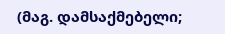(მაგ. დამსაქმებელი;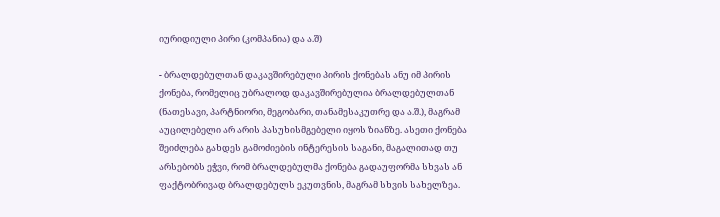იურიდიული პირი (კომპანია) და ა.შ)

- ბრალდებულთან დაკავშირებული პირის ქონებას ანუ იმ პირის ქონება, რომელიც უბრალოდ დაკავშირებულია ბრალდებულთან (ნათესავი, პარტნიორი, მეგობარი, თანამესაკუთრე და ა.შ.), მაგრამ აუცილებელი არ არის პასუხისმგებელი იყოს ზიანზე. ასეთი ქონება შეიძლება გახდეს გამოძიების ინტერესის საგანი, მაგალითად თუ არსებობს ეჭვი, რომ ბრალდებულმა ქონება გადაუფორმა სხვას ან ფაქტობრივად ბრალდებულს ეკუთვნის, მაგრამ სხვის სახელზეა.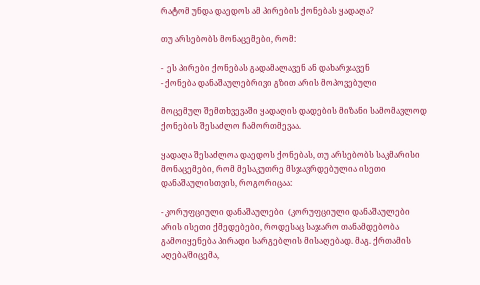რატომ უნდა დაედოს ამ პირების ქონებას ყადაღა?

თუ არსებობს მონაცემები, რომ:

-  ეს პირები ქონებას გადამალავენ ან დახარჯავენ
- ქონება დანაშაულებრივი გზით არის მოპოვებული

მოცემულ შემთხვევაში ყადაღის დადების მიზანი სამომავლოდ ქონების შესაძლო ჩამორთმევაა.

ყადაღა შესაძლოა დაედოს ქონებას, თუ არსებობს საკმარისი მონაცემები, რომ მესაკუთრე მსჯავრდებულია ისეთი დანაშაულისთვის, როგორიცაა:

- კორუფციული დანაშაულები  (კორუფციული დანაშაულები არის ისეთი ქმედებები, როდესაც საჯარო თანამდებობა გამოიყენება პირადი სარგებლის მისაღებად. მაგ. ქრთამის აღება/მიცემა,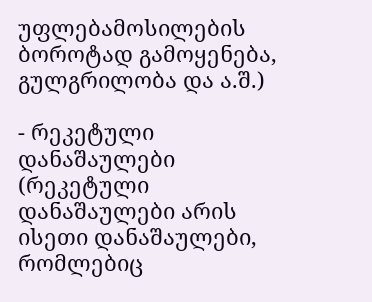უფლებამოსილების ბოროტად გამოყენება, გულგრილობა და ა.შ.)

- რეკეტული დანაშაულები (რეკეტული დანაშაულები არის ისეთი დანაშაულები, რომლებიც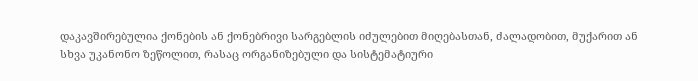დაკავშირებულია ქონების ან ქონებრივი სარგებლის იძულებით მიღებასთან, ძალადობით, მუქარით ან სხვა უკანონო ზეწოლით, რასაც ორგანიზებული და სისტემატიური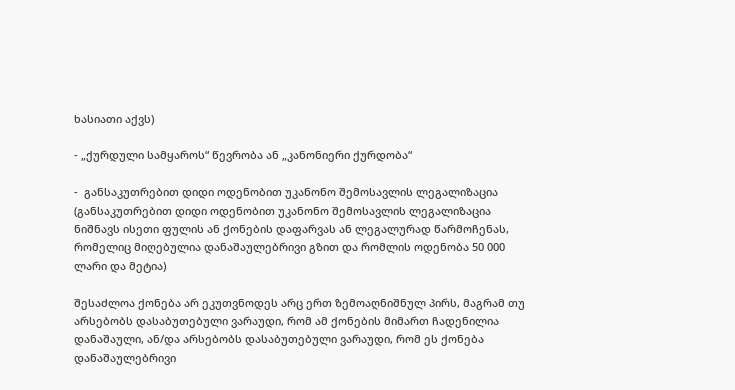ხასიათი აქვს)

- „ქურდული სამყაროს“ წევრობა ან „კანონიერი ქურდობა“

-  განსაკუთრებით დიდი ოდენობით უკანონო შემოსავლის ლეგალიზაცია (განსაკუთრებით დიდი ოდენობით უკანონო შემოსავლის ლეგალიზაცია ნიშნავს ისეთი ფულის ან ქონების დაფარვას ან ლეგალურად წარმოჩენას, რომელიც მიღებულია დანაშაულებრივი გზით და რომლის ოდენობა 50 000 ლარი და მეტია)

შესაძლოა ქონება არ ეკუთვნოდეს არც ერთ ზემოაღნიშნულ პირს, მაგრამ თუ არსებობს დასაბუთებული ვარაუდი, რომ ამ ქონების მიმართ ჩადენილია დანაშაული, ან/და არსებობს დასაბუთებული ვარაუდი, რომ ეს ქონება დანაშაულებრივი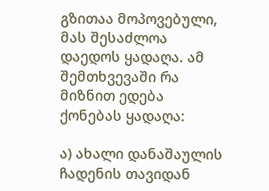გზითაა მოპოვებული, მას შესაძლოა დაედოს ყადაღა. ამ შემთხვევაში რა მიზნით ედება ქონებას ყადაღა:

ა) ახალი დანაშაულის ჩადენის თავიდან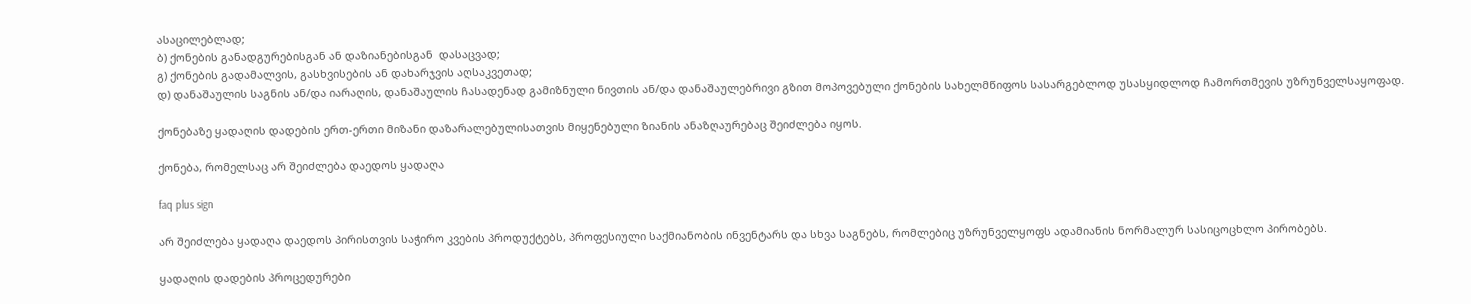ასაცილებლად;
ბ) ქონების განადგურებისგან ან დაზიანებისგან  დასაცვად;
გ) ქონების გადამალვის, გასხვისების ან დახარჯვის აღსაკვეთად;
დ) დანაშაულის საგნის ან/და იარაღის, დანაშაულის ჩასადენად გამიზნული ნივთის ან/და დანაშაულებრივი გზით მოპოვებული ქონების სახელმწიფოს სასარგებლოდ უსასყიდლოდ ჩამორთმევის უზრუნველსაყოფად.

ქონებაზე ყადაღის დადების ერთ-ერთი მიზანი დაზარალებულისათვის მიყენებული ზიანის ანაზღაურებაც შეიძლება იყოს.

ქონება, რომელსაც არ შეიძლება დაედოს ყადაღა

faq plus sign

არ შეიძლება ყადაღა დაედოს პირისთვის საჭირო კვების პროდუქტებს, პროფესიული საქმიანობის ინვენტარს და სხვა საგნებს, რომლებიც უზრუნველყოფს ადამიანის ნორმალურ სასიცოცხლო პირობებს.

ყადაღის დადების პროცედურები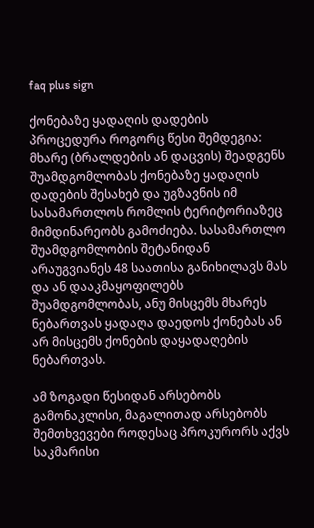faq plus sign

ქონებაზე ყადაღის დადების პროცედურა როგორც წესი შემდეგია: მხარე (ბრალდების ან დაცვის) შეადგენს შუამდგომლობას ქონებაზე ყადაღის დადების შესახებ და უგზავნის იმ სასამართლოს რომლის ტერიტორიაზეც მიმდინარეობს გამოძიება. სასამართლო შუამდგომლობის შეტანიდან არაუგვიანეს 48 საათისა განიხილავს მას და ან დააკმაყოფილებს შუამდგომლობას, ანუ მისცემს მხარეს ნებართვას ყადაღა დაედოს ქონებას ან არ მისცემს ქონების დაყადაღების ნებართვას.

ამ ზოგადი წესიდან არსებობს გამონაკლისი, მაგალითად არსებობს შემთხვევები როდესაც პროკურორს აქვს საკმარისი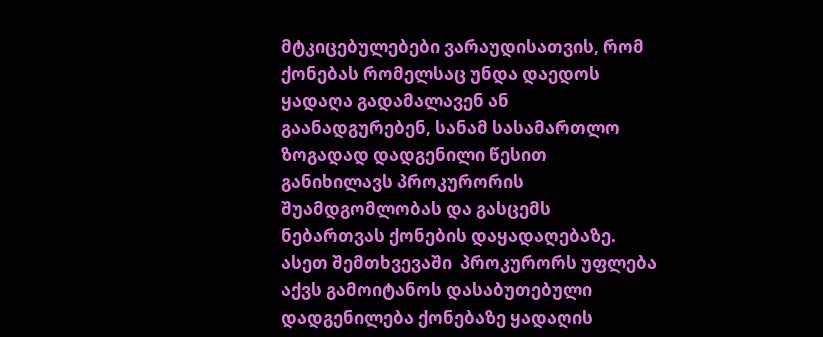მტკიცებულებები ვარაუდისათვის, რომ ქონებას რომელსაც უნდა დაედოს ყადაღა გადამალავენ ან გაანადგურებენ, სანამ სასამართლო ზოგადად დადგენილი წესით განიხილავს პროკურორის შუამდგომლობას და გასცემს ნებართვას ქონების დაყადაღებაზე. ასეთ შემთხვევაში  პროკურორს უფლება აქვს გამოიტანოს დასაბუთებული დადგენილება ქონებაზე ყადაღის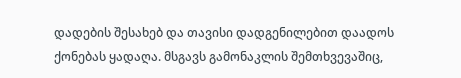დადების შესახებ და თავისი დადგენილებით დაადოს ქონებას ყადაღა. მსგავს გამონაკლის შემთხვევაშიც,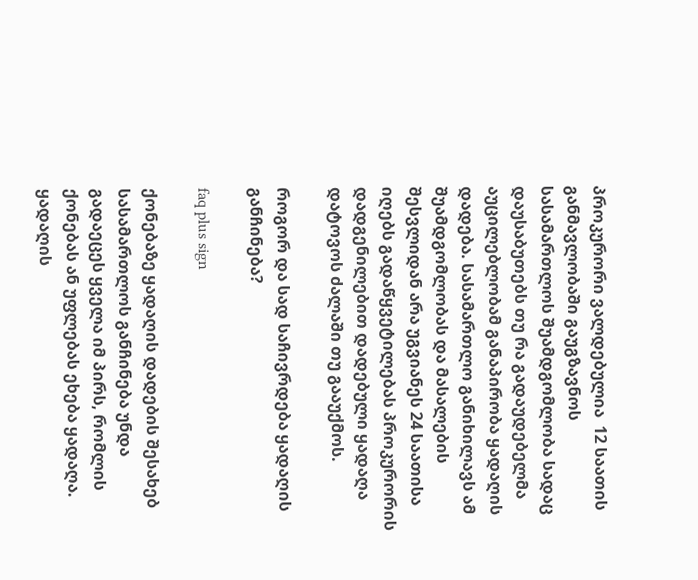პროკურორი ვალდებულია  12 საათის განმავლობაში გაუგზავნოს სასამართლოს შუამდგომლობა სადაც დაუსაბუთებს თუ რა გადაუდებელმა აუცილებლობამ განაპირობა ყადაღის დადება. სასამართლო განიხილავს ამ შუამდგომლობას და მასალების შესვლიდან არა უგვიანეს 24 საათისა იღებს გადაწყვეტილებას პროკურორის დადგენილებით დადებული ყადაღა დატოვოს ძალაში თუ გააუქმოს.

როგორ და სად საჩივრდება ყადაღის განჩინება?

faq plus sign

ქონებაზე ყადაღის დადების შესახებ სასამართლოს განჩინება უნდა გადაეცეს ყველა იმ პირს, რომლის ქონებას ან უფლებას ეხება ყადაღა. ყადაღის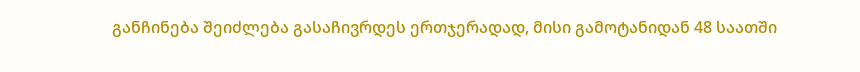განჩინება შეიძლება გასაჩივრდეს ერთჯერადად, მისი გამოტანიდან 48 საათში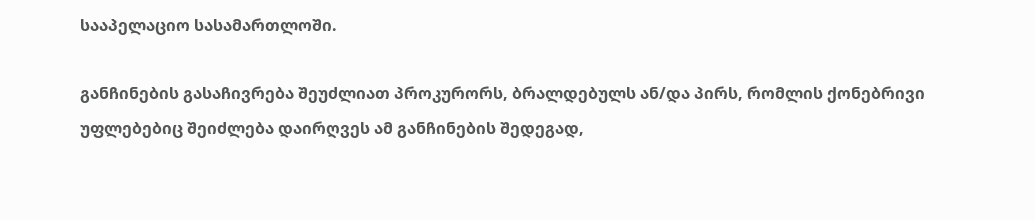სააპელაციო სასამართლოში.

განჩინების გასაჩივრება შეუძლიათ პროკურორს, ბრალდებულს ან/და პირს, რომლის ქონებრივი უფლებებიც შეიძლება დაირღვეს ამ განჩინების შედეგად,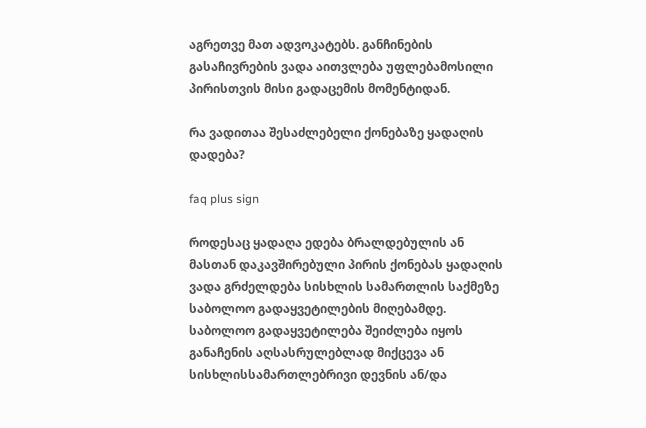აგრეთვე მათ ადვოკატებს. განჩინების გასაჩივრების ვადა აითვლება უფლებამოსილი პირისთვის მისი გადაცემის მომენტიდან.

რა ვადითაა შესაძლებელი ქონებაზე ყადაღის დადება?

faq plus sign

როდესაც ყადაღა ედება ბრალდებულის ან მასთან დაკავშირებული პირის ქონებას ყადაღის ვადა გრძელდება სისხლის სამართლის საქმეზე საბოლოო გადაყვეტილების მიღებამდე. საბოლოო გადაყვეტილება შეიძლება იყოს განაჩენის აღსასრულებლად მიქცევა ან სისხლისსამართლებრივი დევნის ან/და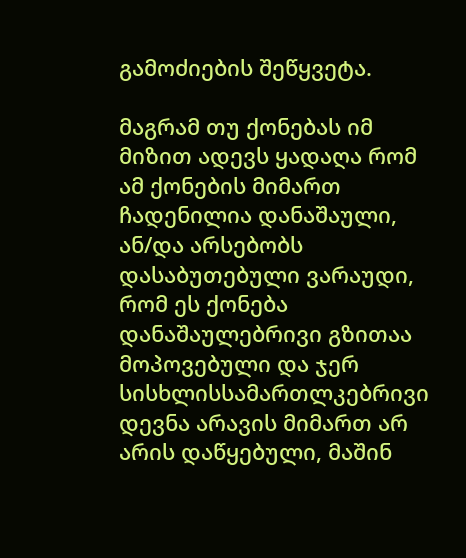გამოძიების შეწყვეტა.

მაგრამ თუ ქონებას იმ მიზით ადევს ყადაღა რომ ამ ქონების მიმართ ჩადენილია დანაშაული, ან/და არსებობს დასაბუთებული ვარაუდი, რომ ეს ქონება დანაშაულებრივი გზითაა მოპოვებული და ჯერ სისხლისსამართლკებრივი დევნა არავის მიმართ არ არის დაწყებული, მაშინ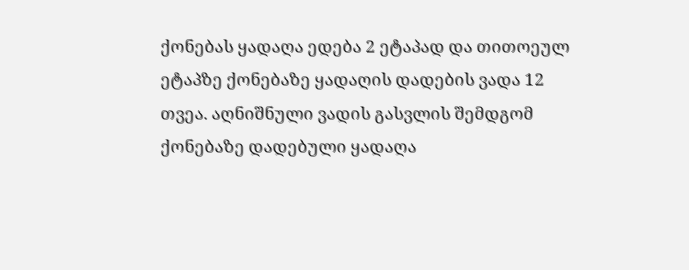ქონებას ყადაღა ედება 2 ეტაპად და თითოეულ ეტაპზე ქონებაზე ყადაღის დადების ვადა 12 თვეა. აღნიშნული ვადის გასვლის შემდგომ ქონებაზე დადებული ყადაღა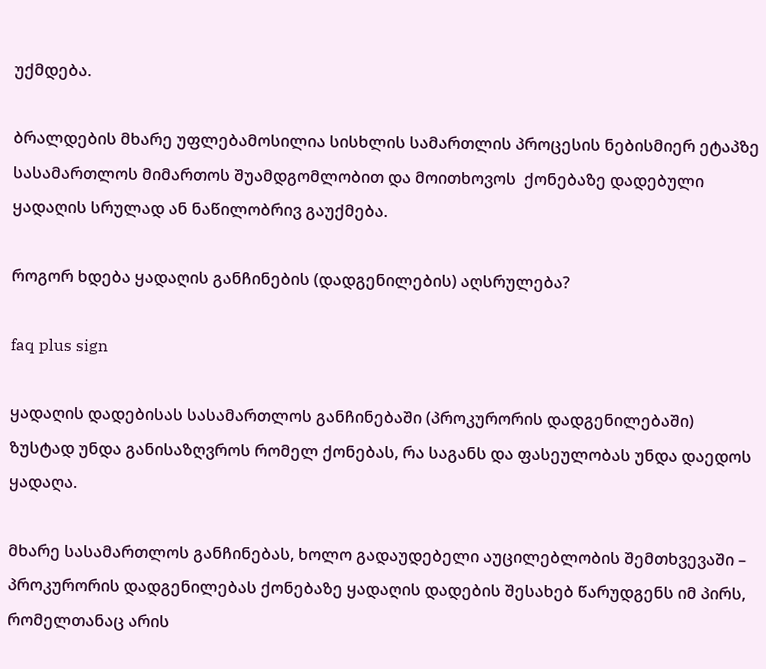უქმდება.

ბრალდების მხარე უფლებამოსილია სისხლის სამართლის პროცესის ნებისმიერ ეტაპზე სასამართლოს მიმართოს შუამდგომლობით და მოითხოვოს  ქონებაზე დადებული ყადაღის სრულად ან ნაწილობრივ გაუქმება.

როგორ ხდება ყადაღის განჩინების (დადგენილების) აღსრულება?

faq plus sign

ყადაღის დადებისას სასამართლოს განჩინებაში (პროკურორის დადგენილებაში) ზუსტად უნდა განისაზღვროს რომელ ქონებას, რა საგანს და ფასეულობას უნდა დაედოს ყადაღა.

მხარე სასამართლოს განჩინებას, ხოლო გადაუდებელი აუცილებლობის შემთხვევაში – პროკურორის დადგენილებას ქონებაზე ყადაღის დადების შესახებ წარუდგენს იმ პირს, რომელთანაც არის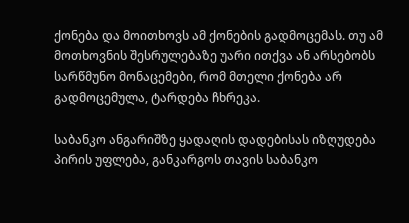ქონება და მოითხოვს ამ ქონების გადმოცემას. თუ ამ მოთხოვნის შესრულებაზე უარი ითქვა ან არსებობს სარწმუნო მონაცემები, რომ მთელი ქონება არ გადმოცემულა, ტარდება ჩხრეკა.

საბანკო ანგარიშზე ყადაღის დადებისას იზღუდება პირის უფლება, განკარგოს თავის საბანკო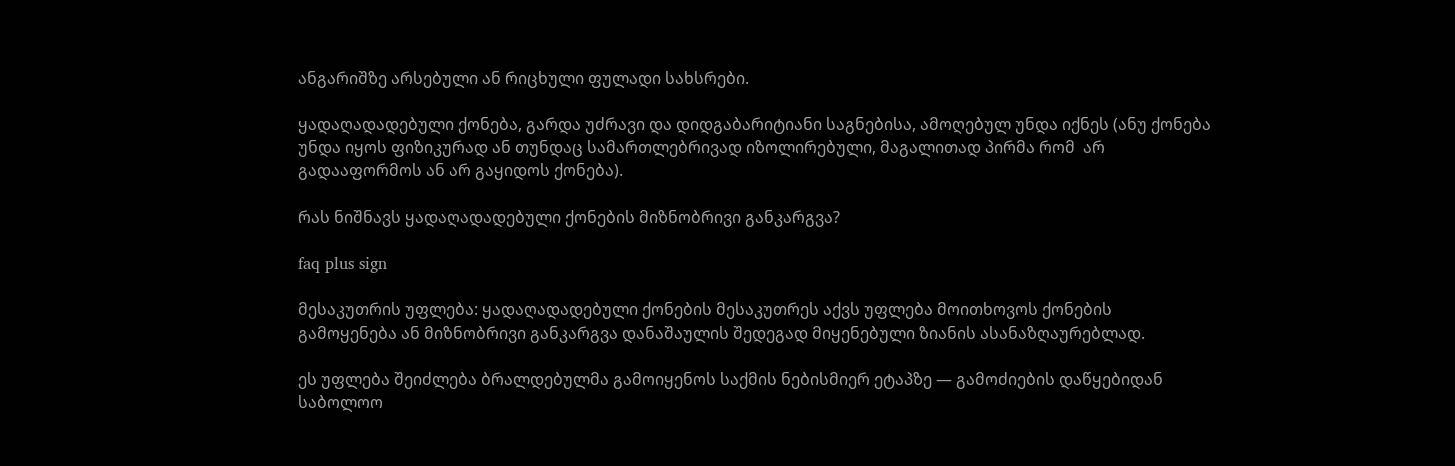ანგარიშზე არსებული ან რიცხული ფულადი სახსრები.

ყადაღადადებული ქონება, გარდა უძრავი და დიდგაბარიტიანი საგნებისა, ამოღებულ უნდა იქნეს (ანუ ქონება უნდა იყოს ფიზიკურად ან თუნდაც სამართლებრივად იზოლირებული, მაგალითად პირმა რომ  არ გადააფორმოს ან არ გაყიდოს ქონება).

რას ნიშნავს ყადაღადადებული ქონების მიზნობრივი განკარგვა?

faq plus sign

მესაკუთრის უფლება: ყადაღადადებული ქონების მესაკუთრეს აქვს უფლება მოითხოვოს ქონების გამოყენება ან მიზნობრივი განკარგვა დანაშაულის შედეგად მიყენებული ზიანის ასანაზღაურებლად.

ეს უფლება შეიძლება ბრალდებულმა გამოიყენოს საქმის ნებისმიერ ეტაპზე — გამოძიების დაწყებიდან საბოლოო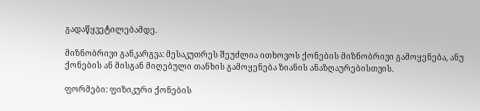გადაწყვეტილებამდე.

მიზნობრივი განკარგვა: მესაკუთრეს შეუძლია ითხოვოს ქონების მიზნობრივი გამოყენება, ანუ ქონების ან მისგან მიღებული თანხის გამოყენება ზიანის ანაზღაურებისთვის.

ფორმები: ფიზიკური ქონების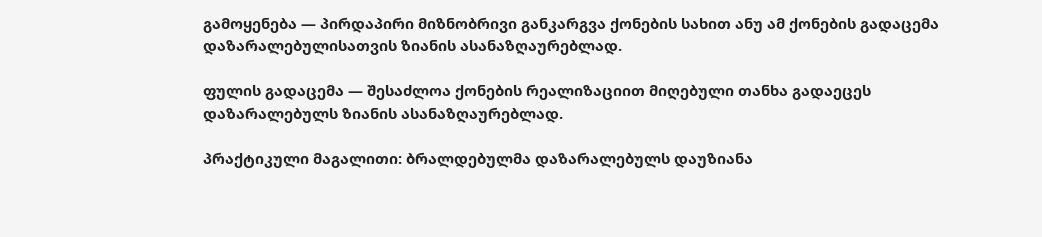გამოყენება — პირდაპირი მიზნობრივი განკარგვა ქონების სახით ანუ ამ ქონების გადაცემა დაზარალებულისათვის ზიანის ასანაზღაურებლად.

ფულის გადაცემა — შესაძლოა ქონების რეალიზაციით მიღებული თანხა გადაეცეს დაზარალებულს ზიანის ასანაზღაურებლად.

პრაქტიკული მაგალითი: ბრალდებულმა დაზარალებულს დაუზიანა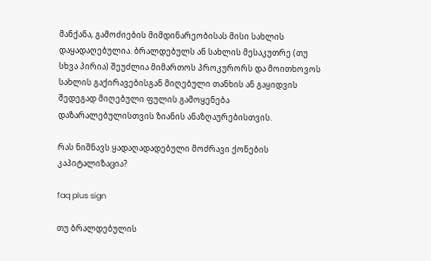მანქანა, გამოძიების მიმდინარეობისას მისი სახლის დაყადაღებულია. ბრალდებულს ან სახლის მესაკუთრე (თუ სხვა პირია) შეუძლია მიმართოს პროკურორს და მოითხოვოს სახლის გაქირავებისგან მიღებული თანხის ან გაყიდვის შედეგად მიღებული ფულის გამოყენება დაზარალებულისთვის ზიანის ანაზღაურებისთვის.

რას ნიშნავს ყადაღადადებული მოძრავი ქონების კაპიტალიზაცია?

faq plus sign

თუ ბრალდებულის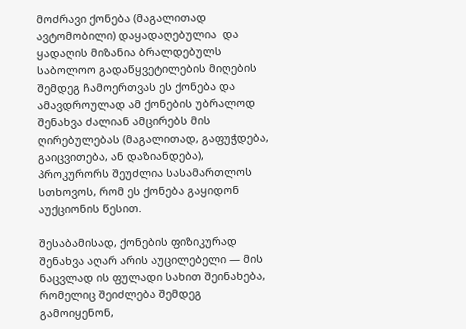მოძრავი ქონება (მაგალითად ავტომობილი) დაყადაღებულია  და ყადაღის მიზანია ბრალდებულს საბოლოო გადაწყვეტილების მიღების შემდეგ ჩამოერთვას ეს ქონება და ამავდროულად ამ ქონების უბრალოდ შენახვა ძალიან ამცირებს მის ღირებულებას (მაგალითად, გაფუჭდება, გაიცვითება, ან დაზიანდება), პროკურორს შეუძლია სასამართლოს სთხოვოს, რომ ეს ქონება გაყიდონ აუქციონის წესით.

შესაბამისად, ქონების ფიზიკურად შენახვა აღარ არის აუცილებელი — მის ნაცვლად ის ფულადი სახით შეინახება, რომელიც შეიძლება შემდეგ გამოიყენონ,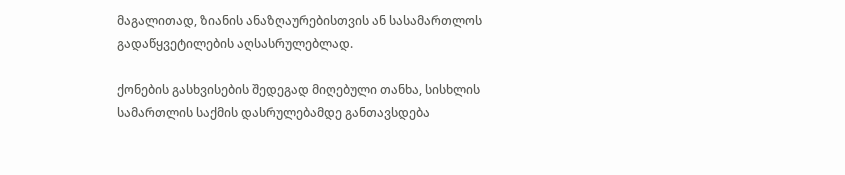მაგალითად, ზიანის ანაზღაურებისთვის ან სასამართლოს გადაწყვეტილების აღსასრულებლად.

ქონების გასხვისების შედეგად მიღებული თანხა, სისხლის სამართლის საქმის დასრულებამდე განთავსდება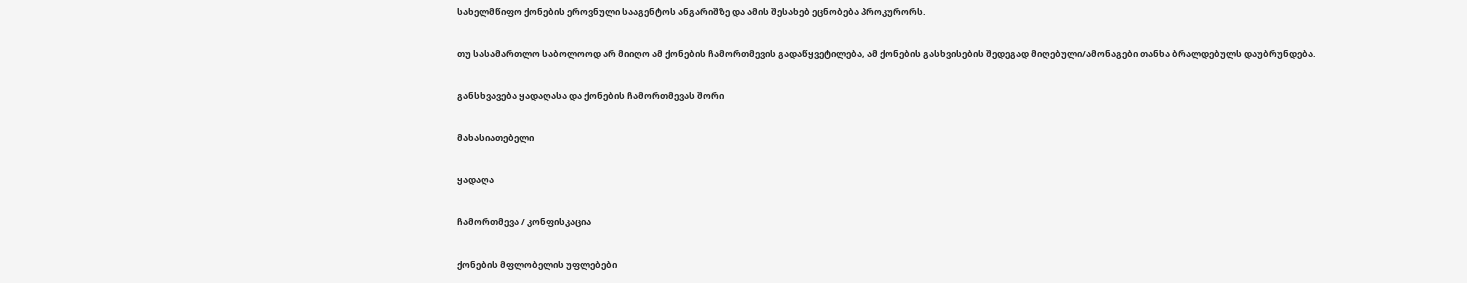სახელმწიფო ქონების ეროვნული სააგენტოს ანგარიშზე და ამის შესახებ ეცნობება პროკურორს.

თუ სასამართლო საბოლოოდ არ მიიღო ამ ქონების ჩამორთმევის გადაწყვეტილება, ამ ქონების გასხვისების შედეგად მიღებული/ამონაგები თანხა ბრალდებულს დაუბრუნდება.

განსხვავება ყადაღასა და ქონების ჩამორთმევას შორი

მახასიათებელი

ყადაღა

ჩამორთმევა / კონფისკაცია

ქონების მფლობელის უფლებები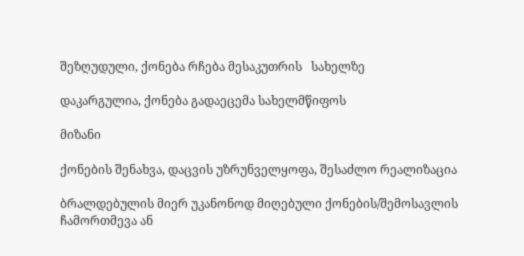შეზღუდული, ქონება რჩება მესაკუთრის   სახელზე

დაკარგულია, ქონება გადაეცემა სახელმწიფოს

მიზანი

ქონების შენახვა, დაცვის უზრუნველყოფა, შესაძლო რეალიზაცია

ბრალდებულის მიერ უკანონოდ მიღებული ქონების/შემოსავლის ჩამორთმევა ან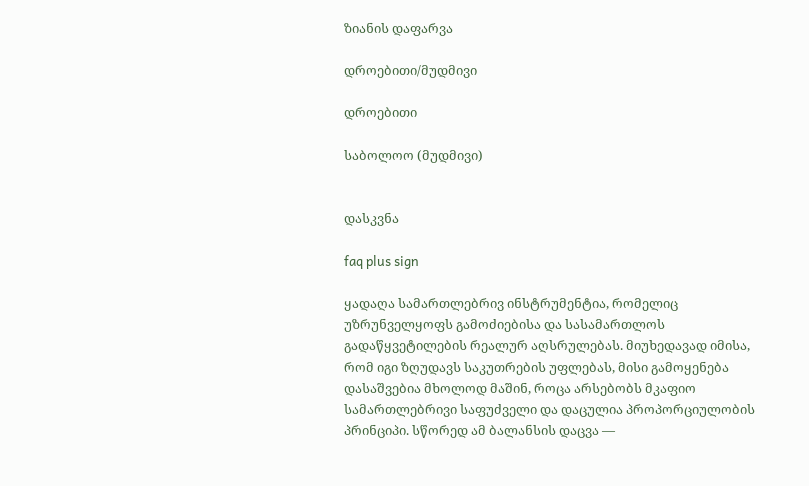ზიანის დაფარვა

დროებითი/მუდმივი

დროებითი

საბოლოო (მუდმივი)


დასკვნა

faq plus sign

ყადაღა სამართლებრივ ინსტრუმენტია, რომელიც უზრუნველყოფს გამოძიებისა და სასამართლოს გადაწყვეტილების რეალურ აღსრულებას. მიუხედავად იმისა, რომ იგი ზღუდავს საკუთრების უფლებას, მისი გამოყენება დასაშვებია მხოლოდ მაშინ, როცა არსებობს მკაფიო სამართლებრივი საფუძველი და დაცულია პროპორციულობის პრინციპი. სწორედ ამ ბალანსის დაცვა —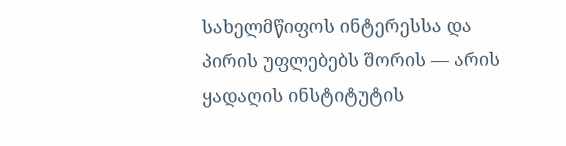სახელმწიფოს ინტერესსა და პირის უფლებებს შორის — არის ყადაღის ინსტიტუტის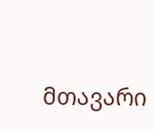მთავარი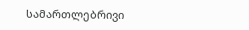სამართლებრივი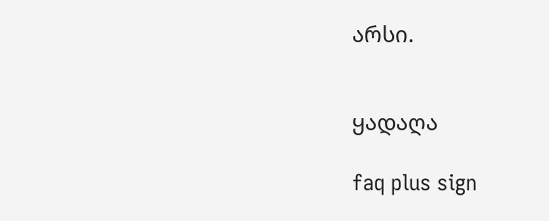არსი.


ყადაღა

faq plus sign